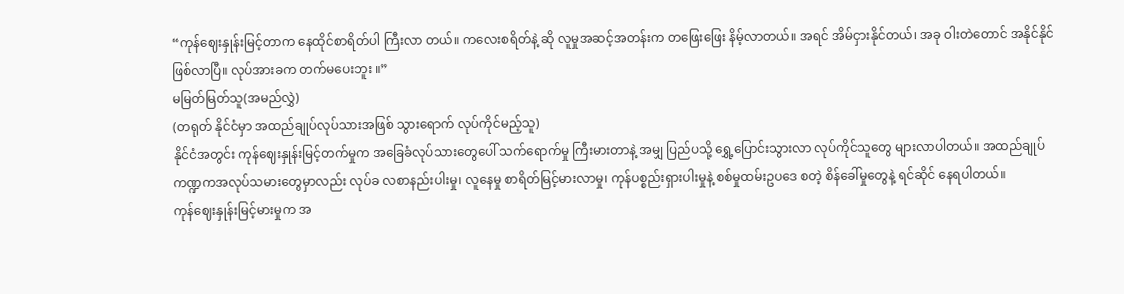“ကုန်ဈေးနှုန်းမြင့်တာက နေထိုင်စာရိတ်ပါ ကြီးလာ တယ်။ ကလေးစရိတ်နဲ့ ဆို လူမှုအဆင့်အတန်းက တဖြေးဖြေး နိမ့်လာတယ်။ အရင် အိမ်ငှားနိုင်တယ်၊ အခု ဝါးတဲတောင် အနိုင်နိုင် ဖြစ်လာပြီ။ လုပ်အားခက တက်မပေးဘူး ။”
မမြတ်မြတ်သူ(အမည်လွှဲ)
(တရုတ် နိုင်ငံမှာ အထည်ချုပ်လုပ်သားအဖြစ် သွားရောက် လုပ်ကိုင်မည့်သူ)
နိုင်ငံအတွင်း ကုန်ဈေးနှုန်းမြင့်တက်မှုက အခြေခံလုပ်သားတွေပေါ် သက်ရောက်မှု ကြီးမားတာနဲ့ အမျှ ပြည်ပသို့ ရွှေ့ပြောင်းသွားလာ လုပ်ကိုင်သူတွေ များလာပါတယ်။ အထည်ချုပ်ကဏ္ဍကအလုပ်သမားတွေမှာလည်း လုပ်ခ လစာနည်းပါးမှု၊ လူနေမှု စာရိတ်မြင့်မားလာမှု၊ ကုန်ပစ္စည်းရှားပါးမှုနဲ့ စစ်မှုထမ်းဥပဒေ စတဲ့ စိန်ခေါ်မှုတွေနဲ့ ရင်ဆိုင် နေရပါတယ်။
ကုန်ဈေးနှုန်းမြင့်မားမှုက အ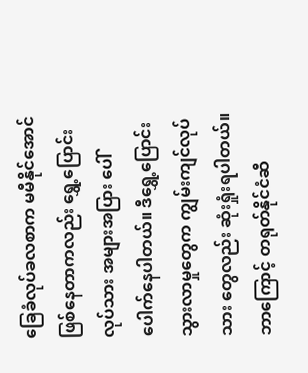ခြေခံလုပ်ခလစာက မမီနိုင်အောင် ဖြစ်နေတာကလည်း ရွှေ့ပြောင်းလုပ်သား အများအပြား ပေါ်ပေါက်နေပါတယ်။ ဒီရွှေ့ပြောင်းသွားလာမှုတွေက ကျွမ်းကျင်လုပ်သား တွေလည်း ဆုံးရှုံးရပါတယ်။
ဘာကြောင့် တရုတ်နိုင်ငံဆီ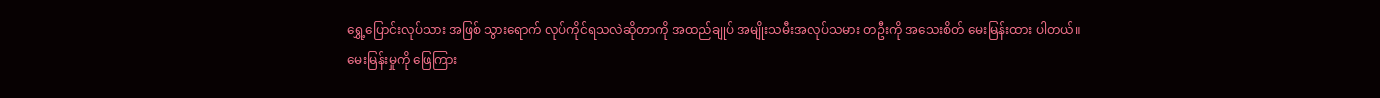ရွှေ့ပြောင်းလုပ်သား အဖြစ် သွားရောက် လုပ်ကိုင်ရသလဲဆိုတာကို အထည်ချုပ် အမျိုးသမီးအလုပ်သမား တဦးကို အသေးစိတ် မေးမြန်းထား ပါတယ်။
မေးမြန်းမှုကို ဖြေကြား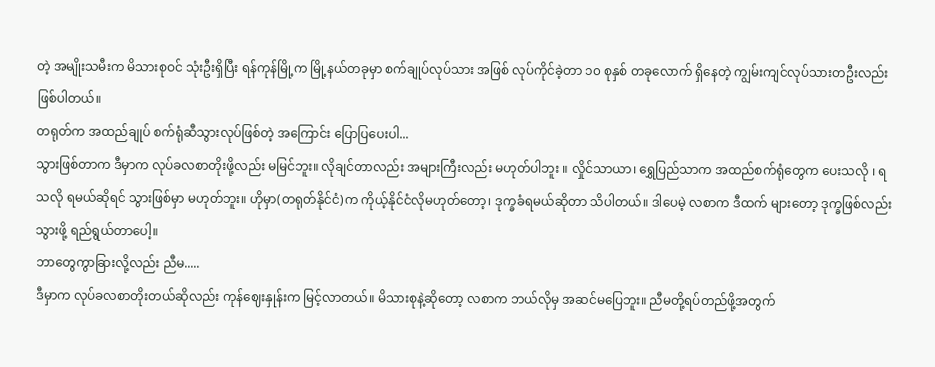တဲ့ အမျိုးသမီးက မိသားစုဝင် သုံးဦးရှိပြီး ရန်ကုန်မြို့က မြို့နယ်တခုမှာ စက်ချုပ်လုပ်သား အဖြစ် လုပ်ကိုင်ခဲ့တာ ၁၀ စုနှစ် တခုလောက် ရှိနေတဲ့ ကျွမ်းကျင်လုပ်သားတဦးလည်း ဖြစ်ပါတယ်။
တရုတ်က အထည်ချုပ် စက်ရုံဆီသွားလုပ်ဖြစ်တဲ့ အကြောင်း ပြောပြပေးပါ...
သွားဖြစ်တာက ဒီမှာက လုပ်ခလစာတိုးဖို့လည်း မမြင်ဘူး။ လိုချင်တာလည်း အများကြီးလည်း မဟုတ်ပါဘူး ။ လှိုင်သာယာ၊ ရွှေပြည်သာက အထည်စက်ရုံတွေက ပေးသလို ၊ ရသလို ရမယ်ဆိုရင် သွားဖြစ်မှာ မဟုတ်ဘူး။ ဟိုမှာ(တရုတ်နိုင်ငံ)က ကိုယ့်နိုင်ငံလိုမဟုတ်တော့၊ ဒုက္ခခံရမယ်ဆိုတာ သိပါတယ်။ ဒါပေမဲ့ လစာက ဒီထက် များတော့ ဒုက္ခဖြစ်လည်း သွားဖို့ ရည်ရွယ်တာပေါ့။
ဘာတွေကွာခြားလို့လည်း ညီမ.....
ဒီမှာက လုပ်ခလစာတိုးတယ်ဆိုလည်း ကုန်ဈေးနှုန်းက မြင့်လာတယ်။ မိသားစုနဲ့ဆိုတော့ လစာက ဘယ်လိုမှ အဆင်မပြေဘူး။ ညီမတို့ရပ်တည်ဖို့အတွက်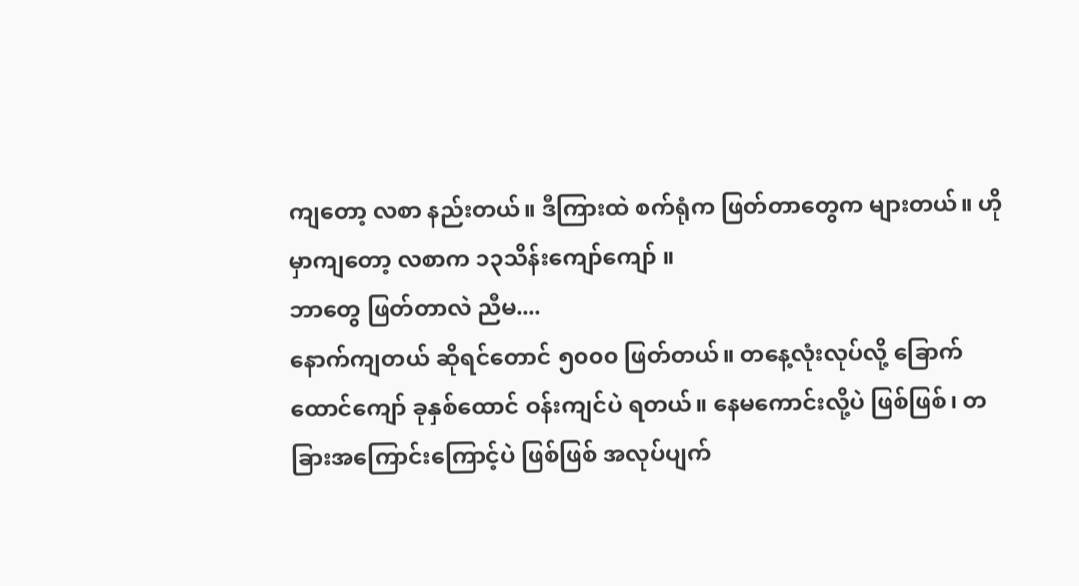ကျတော့ လစာ နည်းတယ်။ ဒီကြားထဲ စက်ရုံက ဖြတ်တာတွေက များတယ်။ ဟိုမှာကျတော့ လစာက ၁၃သိန်းကျော်ကျော် ။
ဘာတွေ ဖြတ်တာလဲ ညီမ....
နောက်ကျတယ် ဆိုရင်တောင် ၅၀၀၀ ဖြတ်တယ်။ တနေ့လုံးလုပ်လို့ ခြောက်ထောင်ကျော် ခုနှစ်ထောင် ဝန်းကျင်ပဲ ရတယ်။ နေမကောင်းလို့ပဲ ဖြစ်ဖြစ်၊ တခြားအကြောင်းကြောင့်ပဲ ဖြစ်ဖြစ် အလုပ်ပျက်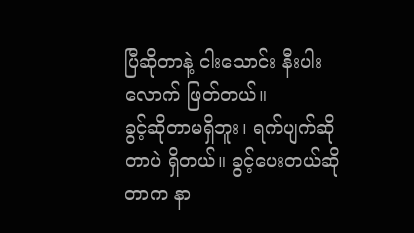ပြီဆိုတာနဲ့ ငါးသောင်း နီးပါးလောက် ဖြတ်တယ်။
ခွင့်ဆိုတာမရှိဘူး၊ ရက်ပျက်ဆိုတာပဲ ရှိတယ်။ ခွင့်ပေးတယ်ဆိုတာက နာ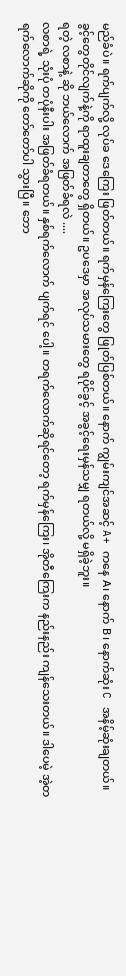မည်ခံပဲ။ ရက်ပျက်လို့ လုပ်ခ ဒေကြေး ဖြတ်တယ်။ ရက်မှန်ကြေးတွေ ဖြုတ်ပြစ်တယ်။ နောက် ကျွမ်းကျင်အဆင့် A+ ကနေ A၊ နောက် B၊ နောက်ဆုံး C အနိမ့်ဆုံးချတယ်။ ခွင့်တွေတိုင်လျက်နဲ့ကို ရာထူးချတာတွေ ရှိတယ်။ ဥပဒေမှာ အလုပ်သမားတွေ ရပိုင်ခွင့် အခွင့်ရေးမှန်သမျှ ရတယ်လို့ မရှိခဲ့ဘူး။
ရတဲ့ လစာနဲ့ ဆို ဘယ်လောက် အဖြတ်ခံရလဲ ....
လစာရဲ့ သုံးပုံ တပုံနီးပါး အဖြတ်ခံရတယ်။ နှစ်ရက်လောက် ပျက်ရင် ပေါ့။ တရက်လောက်ဆိုရင်တော့ ရက်မှန်ကြေး၊ အိုတီကြေးက နည်းနည်း ကျန်သေးတယ်။ ဒါပေမဲ့ အဲ့တရက်လောက်ဆိုကို တော်တော်ပါ သွားပြီ။ ဘော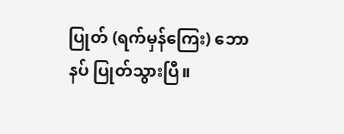ပြုတ် (ရက်မှန်ကြေး) ဘောနပ် ပြုတ်သွားပြီ။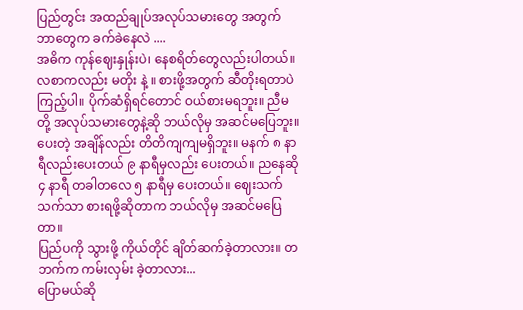ပြည်တွင်း အထည်ချုပ်အလုပ်သမားတွေ အတွက် ဘာတွေက ခက်ခဲနေလဲ ....
အဓိက ကုန်ဈေးနှုန်းပဲ၊ နေစရိတ်တွေလည်းပါတယ်။ လစာကလည်း မတိုး နဲ့ ။ စားဖို့အတွက် ဆီတိုးရတာပဲ ကြည့်ပါ။ ပိုက်ဆံရှိရင်တောင် ဝယ်စားမရဘူး။ ညီမတို့ အလုပ်သမားတွေနဲ့ဆို ဘယ်လိုမှ အဆင်မပြေဘူး။ ပေးတဲ့ အချိန်လည်း တိတိကျကျမရှိဘူး။ မနက် ၈ နာရီလည်းပေးတယ် ၉ နာရီမှလည်း ပေးတယ်။ ညနေဆို ၄ နာရီ တခါတလေ ၅ နာရီမှ ပေးတယ်။ ဈေးသက်သက်သာ စားရဖို့ဆိုတာက ဘယ်လိုမှ အဆင်မပြေတာ။
ပြည်ပကို သွားဖို့ ကိုယ်တိုင် ချိတ်ဆက်ခဲ့တာလား။ တဘက်က ကမ်းလှမ်း ခဲ့တာလား...
ပြောမယ်ဆို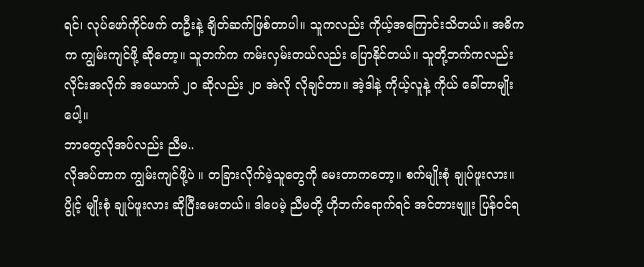ရင်၊ လုပ်ဖော်ကိုင်ဖက် တဦးနဲ့ ချိတ်ဆက်ဖြစ်တာပါ။ သူကလည်း ကိုယ့်အကြောင်းသိတယ်။ အဓိကက ကျွမ်းကျင်ဖို့ ဆိုတော့။ သူဘက်က ကမ်းလှမ်းတယ်လည်း ပြောနိုင်တယ်။ သူတို့ဘက်ကလည်း လိုင်းအလိုက် အယောက် ၂၀ ဆိုလည်း ၂၀ အဲလို လိုချင်တာ။ အဲ့ဒါနဲ့ ကိုယ့်လူနဲ့ ကိုယ် ခေါ်တာမျိုးပေါ့။
ဘာတွေလိုအပ်လည်း ညီမ..
လိုအပ်တာက ကျွမ်းကျင်ဖို့ပဲ ။ တခြားလိုက်မဲ့သူတွေကို မေးတာကတော့။ စက်မျိုးစုံ ချုပ်ဖူးလား။ ပွိုင့် မျိုးစုံ ချုပ်ဖူးလား ဆိုပြီးမေးတယ်။ ဒါပေမဲ့ ညီမတို့ ဟိုဘက်ရောက်ရင် အင်တားဗျူး ပြန်ဝင်ရ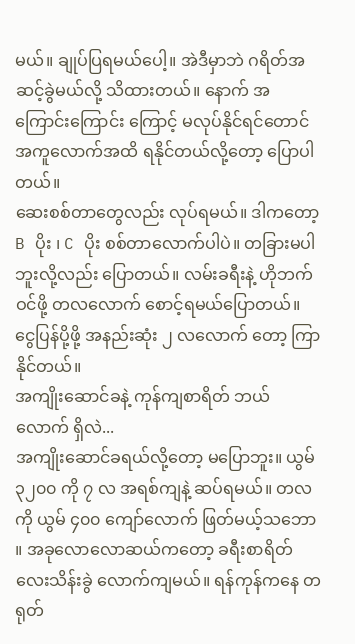မယ်။ ချုပ်ပြရမယ်ပေါ့။ အဲဒီမှာဘဲ ဂရိတ်အဆင့်ခွဲမယ်လို့ သိထားတယ်။ နောက် အကြောင်းကြောင်း ကြောင့် မလုပ်နိုင်ရင်တောင် အကူလောက်အထိ ရနိုင်တယ်လို့တော့ ပြောပါတယ်။
ဆေးစစ်တာတွေလည်း လုပ်ရမယ်။ ဒါကတော့ B ပိုး ၊ C ပိုး စစ်တာလောက်ပါပဲ။ တခြားမပါဘူးလို့လည်း ပြောတယ်။ လမ်းခရီးနဲ့ ဟိုဘက်ဝင်ဖို့ တလလောက် စောင့်ရမယ်ပြောတယ်။ ငွေပြန်ပို့ဖို့ အနည်းဆုံး ၂ လလောက် တော့ ကြာနိုင်တယ်။
အကျိုးဆောင်ခနဲ့ ကုန်ကျစာရိတ် ဘယ်လောက် ရှိလဲ...
အကျိုးဆောင်ခရယ်လို့တော့ မပြောဘူး။ ယွမ် ၃၂၀၀ ကို ၇ လ အရစ်ကျနဲ့ ဆပ်ရမယ်။ တလကို ယွမ် ၄၀၀ ကျော်လောက် ဖြတ်မယ့်သဘော ။ အခုလောလောဆယ်ကတော့ ခရီးစာရိတ် လေးသိန်းခွဲ လောက်ကျမယ်။ ရန်ကုန်ကနေ တရုတ်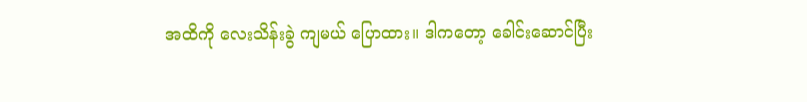အထိကို လေးသိန်းခွဲ ကျမယ် ပြောထား။ ဒါကတော့ ခေါင်းဆောင်ပြီး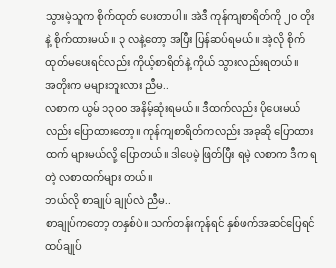သွားမဲ့သူက စိုက်ထုတ် ပေးတာပါ။ အဲဒီ ကုန်ကျစာရိတ်ကို ၂၀ တိုး နဲ့ စိုက်ထားမယ်။ ၃ လနဲ့တော့ အပြီး ပြန်ဆပ်ရမယ်။ အဲ့လို စိုက်ထုတ်မပေးရင်လည်း ကိုယ့်စာရိတ်နဲ့ ကိုယ် သွားလည်းရတယ်။
အတိုးက မများဘူးလား ညီမ..
လစာက ယွမ် ၁၃၀၀ အနိမ့်ဆုံးရမယ်။ ဒီထက်လည်း ပိုပေးမယ်လည်း ပြောထားတော့။ ကုန်ကျစာရိတ်ကလည်း အခုဆို ပြောထားထက် များမယ်လို့ ပြောတယ်။ ဒါပေမဲ့ ဖြတ်ပြီး ရမဲ့ လစာက ဒီက ရတဲ့ လစာထက်များ တယ်။
ဘယ်လို စာချုပ် ချုပ်လဲ ညီမ..
စာချုပ်ကတော့ တနှစ်ပဲ။ သက်တန်းကုန်ရင် နှစ်ဖက်အဆင်ပြေရင် ထပ်ချုပ်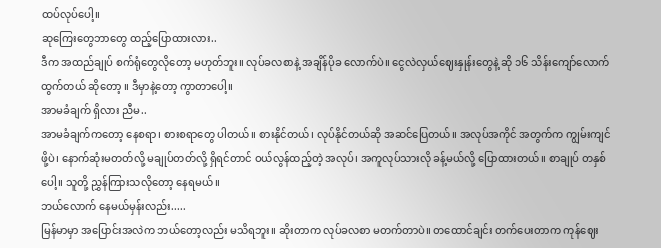ထပ်လုပ်ပေါ့။
ဆုကြေးတွေဘာတွေ ထည့်ပြောထားလား..
ဒီက အထည်ချုပ် စက်ရုံတွေလိုတော့ မဟုတ်ဘူး။ လုပ်ခလစာနဲ့ အချိန်ပိုခ လောက်ပဲ။ ငွေလဲလှယ်ဈေးနှုန်းတွေနဲ့ ဆို ၁၆ သိန်းကျော်လောက် ထွက်တယ် ဆိုတော့ ။ ဒီမှာနဲ့တော့ ကွာတာပေါ့။
အာမခံချက် ရှိလား ညီမ..
အာမခံချက်ကတော့ နေစရာ၊ စားစရာတွေ ပါတယ်။ စားနိုင်တယ်၊ လုပ်နိုင်တယ်ဆို အဆင်ပြေတယ်။ အလုပ်အကိုင် အတွက်က ကျွမ်းကျင်ဖို့ပဲ၊ နောက်ဆုံးမတတ်လို့ မချုပ်တတ်လို့ ရှိရင်တာင် ဝယ်လွန်ထည့်တဲ့ အလုပ်၊ အကူလုပ်သားလို ခန့်မယ်လို့ ပြောထားတယ်။ စာချုပ် တနှစ် ပေါ့။ သူတို့ ညွှန်ကြားသလိုတော့ နေရမယ်။
ဘယ်လောက် နေမယ်မှန်းလည်း.....
မြန်မာမှာ အပြောင်းအလဲက ဘယ်တော့လည်း မသိရဘူး။ ဆိုးတာက လုပ်ခလစာ မတက်တာပဲ။ တထောင်ချင်း တက်ပေးတာက ကုန်ဈေး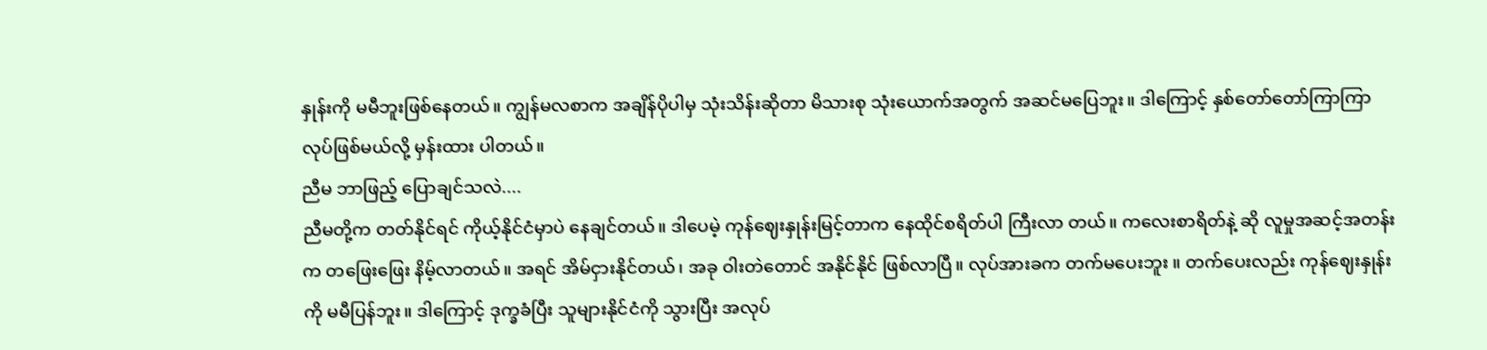နှုန်းကို မမီဘူးဖြစ်နေတယ်။ ကျွန်မလစာက အချိန်ပိုပါမှ သုံးသိန်းဆိုတာ မိသားစု သုံးယောက်အတွက် အဆင်မပြေဘူး။ ဒါကြောင့် နှစ်တော်တော်ကြာကြာ လုပ်ဖြစ်မယ်လို့ မှန်းထား ပါတယ်။
ညီမ ဘာဖြည့် ပြောချင်သလဲ....
ညီမတို့က တတ်နိုင်ရင် ကိုယ့်နိုင်ငံမှာပဲ နေချင်တယ်။ ဒါပေမဲ့ ကုန်ဈေးနှုန်းမြင့်တာက နေထိုင်စရိတ်ပါ ကြီးလာ တယ်။ ကလေးစာရိတ်နဲ့ ဆို လူမှုအဆင့်အတန်းက တဖြေးဖြေး နိမ့်လာတယ်။ အရင် အိမ်ငှားနိုင်တယ်၊ အခု ဝါးတဲတောင် အနိုင်နိုင် ဖြစ်လာပြီ။ လုပ်အားခက တက်မပေးဘူး ။ တက်ပေးလည်း ကုန်ဈေးနှုန်းကို မမီပြန်ဘူး။ ဒါကြောင့် ဒုက္ခခံပြီး သူများနိုင်ငံကို သွားပြီး အလုပ်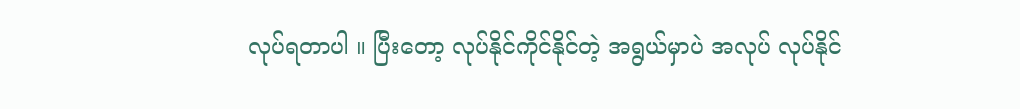လုပ်ရတာပါ ။ ပြီးတော့ လုပ်နိုင်ကိုင်နိုင်တဲ့ အရွယ်မှာပဲ အလုပ် လုပ်နိုင်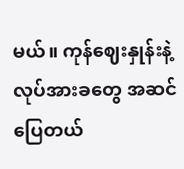မယ်။ ကုန်ဈေးနှုန်းနဲ့ လုပ်အားခတွေ အဆင်ပြေတယ်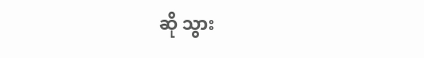ဆို သွား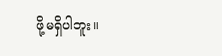ဖို့မရှိပါဘူး။